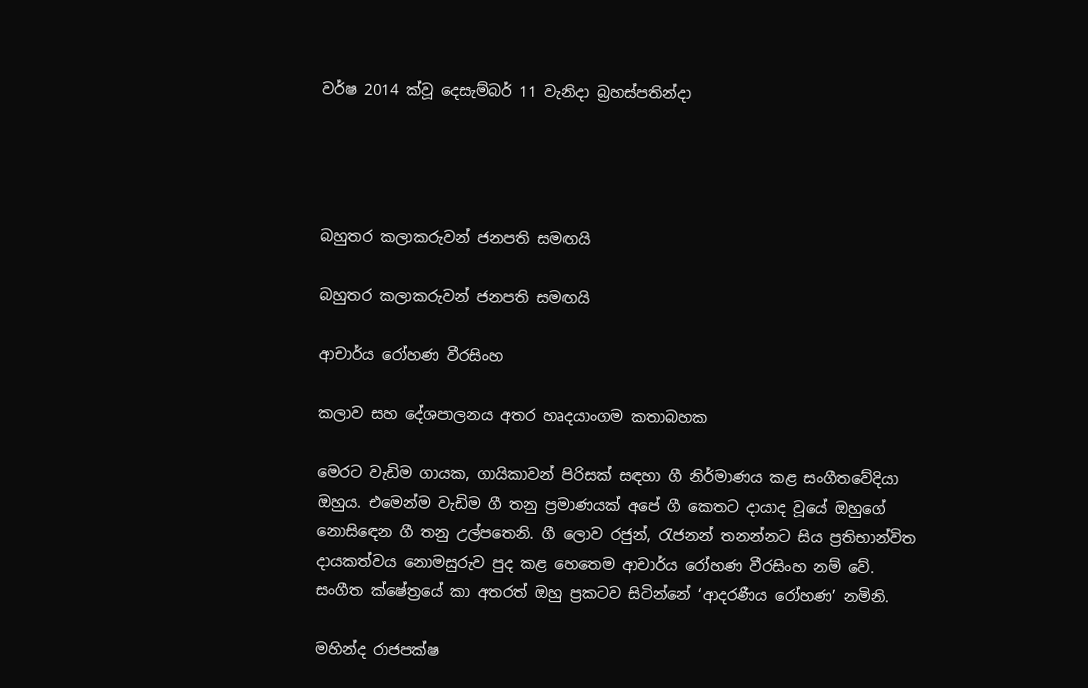වර්ෂ 2014 ක්වූ දෙසැම්බර් 11 වැනිදා බ්‍රහස්පතින්දා




බහුතර කලාකරුවන් ජනපති සමඟයි

බහුතර කලාකරුවන් ජනපති සමඟයි

ආචාර්ය රෝහණ වීරසිංහ

කලාව සහ දේශපාලනය අතර හෘදයාංගම කතාබහක

මෙරට වැඩිම ගායක, ගායිකාවන් පිරිසක් සඳහා ගී නිර්මාණය කළ සංගීතවේදියා ඔහුය. එමෙන්ම වැඩිම ගී තනු ප්‍රමාණයක් අපේ ගී කෙතට දායාද වූයේ ඔහුගේ නොසිඳෙන ගී තනු උල්පතෙනි. ගී ලොව රජුන්, රැජනන් තනන්නට සිය ප්‍රතිභාන්විත දායකත්වය නොමසුරුව පුද කළ හෙතෙම ආචාර්ය රෝහණ වීරසිංහ නම් වේ. සංගීත ක්ෂේත්‍රයේ කා අතරත් ඔහු ප්‍රකටව සිටින්නේ ‘ආදරණීය රෝහණ’ නමිනි.

මහින්ද රාජපක්ෂ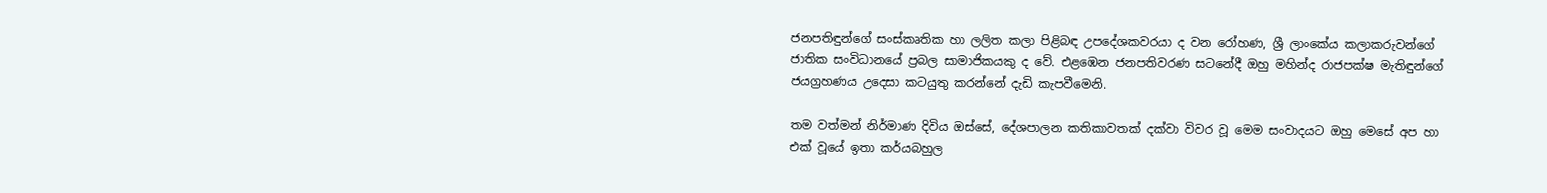ජනපතිඳුන්ගේ සංස්කෘතික හා ලලිත කලා පිළිබඳ උපදේශකවරයා ද වන රෝහණ, ශ්‍රී ලාංකේය කලාකරුවන්ගේ ජාතික සංවිධානයේ ප්‍රබල සාමාජිකයකු ද වේ. එළඹෙන ජනපතිවරණ සටනේදී ඔහු මහින්ද රාජපක්ෂ මැතිඳුන්ගේ ජයග්‍රහණය උදෙසා කටයුතු කරන්නේ දැඩි කැපවීමෙනි.

තම වත්මන් නිර්මාණ දිවිය ඔස්සේ, දේශපාලන කතිකාවතක් දක්වා විවර වූ මෙම සංවාදයට ඔහු මෙසේ අප හා එක් වූයේ ඉතා කර්යබහුල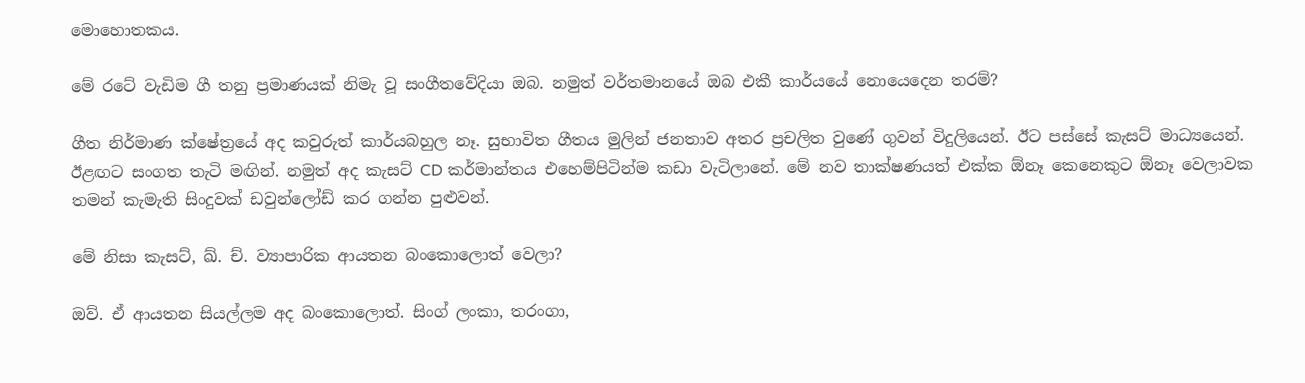මොහොතකය.

මේ රටේ වැඩිම ගී තනු ප්‍රමාණයක් නිමැ වූ සංගීතවේදියා ඔබ. නමුත් වර්තමානයේ ඔබ එකී කාර්යයේ නොයෙදෙන තරම්?

ගීත නිර්මාණ ක්ෂේත්‍රයේ අද කවුරුත් කාර්යබහුල නෑ. සුභාවිත ගීතය මුලින් ජනතාව අතර ප්‍රචලිත වුණේ ගුවන් විදුලියෙන්. ඊට පස්සේ කැසට් මාධ්‍යයෙන්. ඊළඟට සංගත තැටි මඟින්. නමුත් අද කැසට් CD කර්මාන්තය එහෙම්පිටින්ම කඩා වැටිලානේ. මේ නව තාක්ෂණයත් එක්ක ඕනෑ කෙනෙකුට ඕනෑ වෙලාවක තමන් කැමැති සිංදුවක් ඩවුන්ලෝඩ් කර ගන්න පුළුවන්.

මේ නිසා කැසට්, ඛ්. ච්. ව්‍යාපාරික ආයතන බංකොලොත් වෙලා?

ඔව්. ඒ ආයතන සියල්ලම අද බංකොලොත්. සිංග් ලංකා, තරංගා,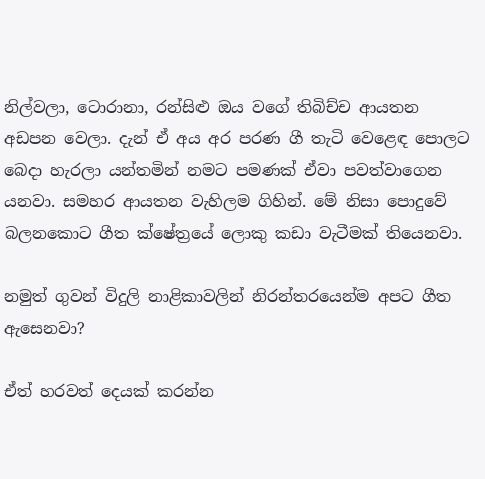නිල්වලා, ටොරානා, රන්සිළු ඔය වගේ තිබිච්ච ආයතන අඩපන වෙලා. දැන් ඒ අය අර පරණ ගී තැටි වෙළෙඳ පොලට බෙදා හැරලා යන්තමින් නමට පමණක් ඒවා පවත්වාගෙන යනවා. සමහර ආයතන වැහිලම ගිහින්. මේ නිසා පොදුවේ බලනකොට ගීත ක්ෂේත්‍රයේ ලොකු කඩා වැටීමක් තියෙනවා.

නමුත් ගුවන් විදුලි නාළිකාවලින් නිරන්තරයෙන්ම අපට ගීත ඇසෙනවා?

ඒත් හරවත් දෙයක් කරන්න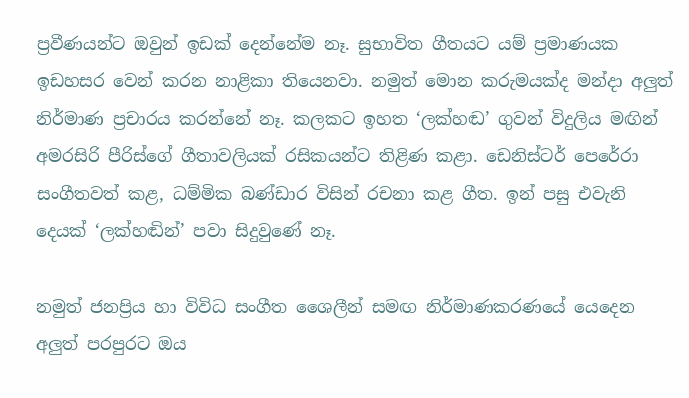ප්‍රවීණයන්ට ඔවුන් ඉඩක් දෙන්නේම නෑ. සුභාවිත ගීතයට යම් ප්‍රමාණයක ඉඩහසර වෙන් කරන නාළිකා තියෙනවා. නමුත් මොන කරුමයක්ද මන්දා අලුත් නිර්මාණ ප්‍රචාරය කරන්නේ නෑ. කලකට ඉහත ‘ලක්හඬ’ ගුවන් විදුලිය මඟින් අමරසිරි පීරිස්ගේ ගීතාවලියක් රසිකයන්ට තිළිණ කළා. ඩෙනිස්ටර් පෙරේරා සංගීතවත් කළ, ධම්මික බණ්ඩාර විසින් රචනා කළ ගීත. ඉන් පසු එවැනි දෙයක් ‘ලක්හඬින්’ පවා සිදුවුණේ නෑ.

නමුත් ජනප්‍රිය හා විවිධ සංගීත ශෛලීන් සමඟ නිර්මාණකරණයේ යෙදෙන අලුත් පරපුරට ඔය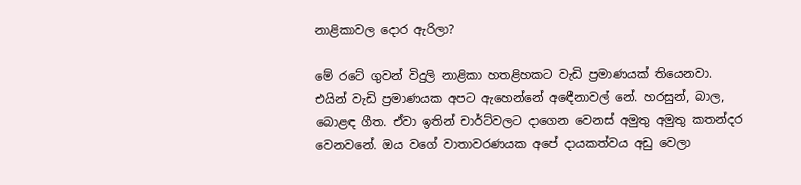නාළිකාවල දොර ඇරිලා?

මේ රටේ ගුවන් විදුලි නාළිකා හතළිහකට වැඩි ප්‍රමාණයක් තියෙනවා. එයින් වැඩි ප්‍රමාණයක අපට ඇහෙන්නේ අඳෙීනාවල් නේ. හරසුන්, බාල, බොළඳ ගීත. ඒවා ඉතින් චාර්ට්වලට දාගෙන වෙනස් අමුතු අමුතු කතන්දර වෙනවනේ. ඔය වගේ වාතාවරණයක අපේ දායකත්වය අඩු වෙලා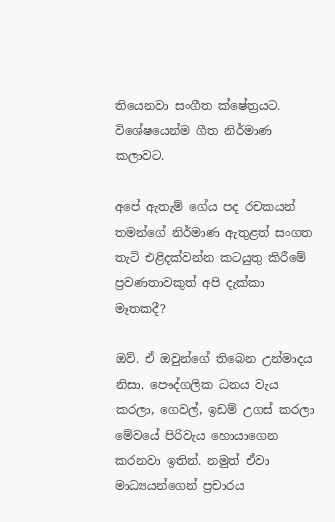තියෙනවා සංගීත ක්ෂේත්‍රයට. විශේෂයෙන්ම ගීත නිර්මාණ කලාවට.

අපේ ඇතැම් ගේය පද රචකයන් තමන්ගේ නිර්මාණ ඇතුළත් සංගත තැටි එළිදක්වන්න කටයුතු කිරීමේ ප්‍රවණතාවකුත් අපි දැක්කා මෑතකදී?

ඔව්. ඒ ඔවුන්ගේ තිබෙන උන්මාදය නිසා. පෞද්ගලික ධනය වැය කරලා, ගෙවල්, ඉඩම් උගස් කරලා මේවයේ පිරිවැය හොයාගෙන කරනවා ඉතින්. නමුත් ඒවා මාධ්‍යයන්ගෙන් ප්‍රචාරය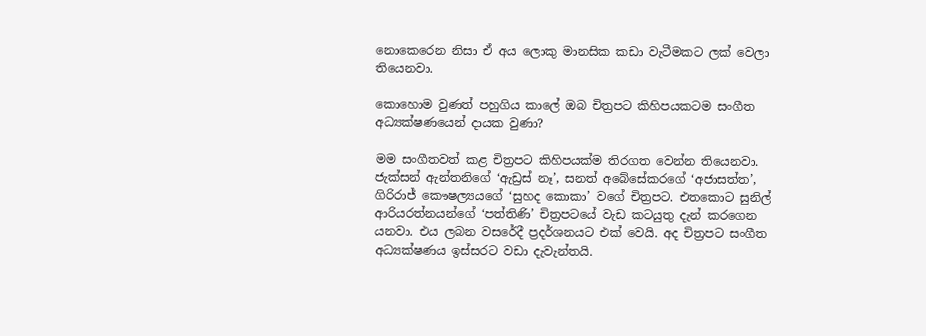නොකෙරෙන නිසා ඒ අය ලොකු මානසික කඩා වැටීමකට ලක් වෙලා තියෙනවා.

කොහොම වුණත් පහුගිය කාලේ ඔබ චිත්‍රපට කිහිපයකටම සංගීත අධ්‍යක්ෂණයෙන් දායක වුණා?

මම සංගීතවත් කළ චිත්‍රපට කිහිපයක්ම තිරගත වෙන්න තියෙනවා. ජැක්සන් ඇන්තනිගේ ‘ඇඩ්‍රස් නෑ’, සනත් අබේසේකරගේ ‘අජාසත්ත’, ගිරිරාජ් කෞෂල්‍යයගේ ‘සුහද කොකා’ වගේ චිත්‍රපට. එතකොට සුනිල් ආරියරත්නයන්ගේ ‘පත්තිණි’ චිත්‍රපටයේ වැඩ කටයුතු දැන් කරගෙන යනවා. එය ලබන වසරේදී ප්‍රදර්ශනයට එක් වෙයි. අද චිත්‍රපට සංගීත අධ්‍යක්ෂණය ඉස්සරට වඩා දැවැන්තයි.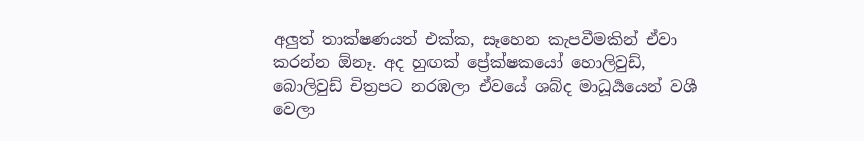අලුත් තාක්ෂණයත් එක්ක, සෑහෙන කැපවීමකින් ඒවා කරන්න ඕනෑ. අද හුඟක් ප්‍රේක්ෂකයෝ හොලිවුඩ්, බොලිවුඩ් චිත්‍රපට නරඹලා ඒවයේ ශබ්ද මාධූර්‍යයෙන් වශී වෙලා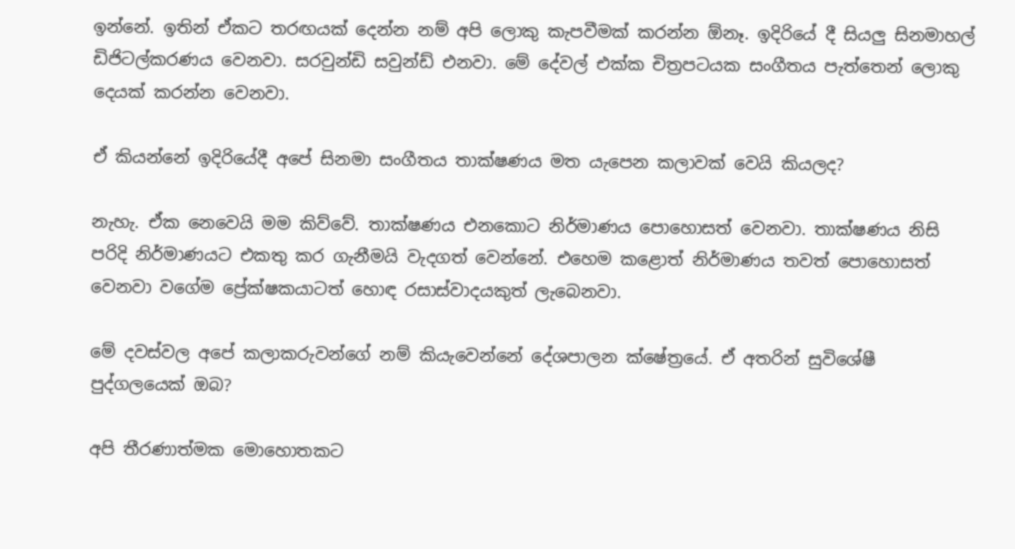ඉන්නේ. ඉතින් ඒකට තරඟයක් දෙන්න නම් අපි ලොකු කැපවීමක් කරන්න ඕනෑ. ඉදිරියේ දී සියලු සිනමාහල් ඩිජිටල්කරණය වෙනවා. සරවුන්ඩි සවුන්ඩ් එනවා. මේ දේවල් එක්ක චිත්‍රපටයක සංගීතය පැත්තෙන් ලොකු දෙයක් කරන්න වෙනවා.

ඒ කියන්නේ ඉදිරියේදී අපේ සිනමා සංගීතය තාක්ෂණය මත යැපෙන කලාවක් වෙයි කියලද?

නැහැ. ඒක නෙවෙයි මම කිව්වේ. තාක්ෂණය එනකොට නිර්මාණය පොහොසත් වෙනවා. තාක්ෂණය නිසි පරිදි නිර්මාණයට එකතු කර ගැනීමයි වැදගත් වෙන්නේ. එහෙම කළොත් නිර්මාණය තවත් පොහොසත් වෙනවා වගේම ප්‍රේක්ෂකයාටත් හොඳ රසාස්වාදයකුත් ලැබෙනවා.

මේ දවස්වල අපේ කලාකරුවන්ගේ නම් කියැවෙන්නේ දේශපාලන ක්ෂේත්‍රයේ. ඒ අතරින් සුවිශේෂී පුද්ගලයෙක් ඔබ?

අපි තීරණාත්මක මොහොතකට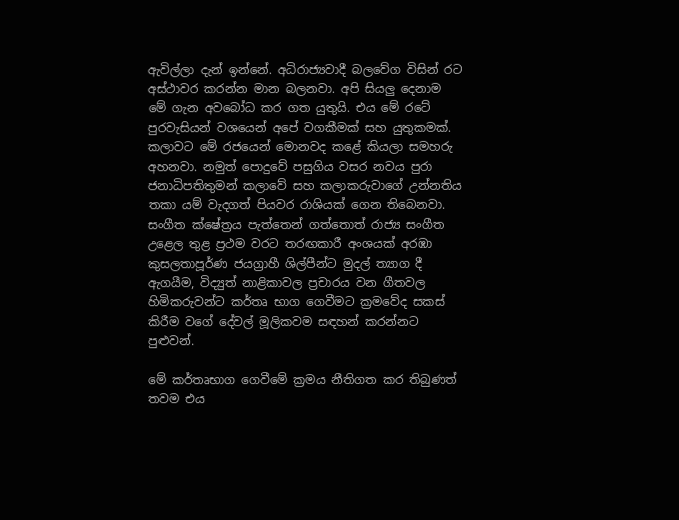ඇවිල්ලා දැන් ඉන්නේ. අධිරාජ්‍යවාදී බලවේග විසින් රට අස්ථාවර කරන්න මාන බලනවා. අපි සියලු දෙනාම මේ ගැන අවබෝධ කර ගත යුතුයි. එය මේ රටේ පුරවැසියන් වශයෙන් අපේ වගකීමක් සහ යුතුකමක්. කලාවට මේ රජයෙන් මොනවද කළේ කියලා සමහරු අහනවා. නමුත් පොදුවේ පසුගිය වසර නවය පුරා ජනාධිපතිතුමන් කලාවේ සහ කලාකරුවාගේ උන්නතිය තකා යම් වැදගත් පියවර රාශියක් ගෙන තිබෙනවා. සංගීත ක්ෂේත්‍රය පැත්තෙන් ගත්තොත් රාජ්‍ය සංගීත උළෙල තුළ ප්‍රථම වරට තරඟකාරී අංශයක් අරඹා කුසලතාපූර්ණ ජයග්‍රාහී ශිල්පීන්ට මුදල් ත්‍යාග දී ඇගයීම, විද්‍යුත් නාළිකාවල ප්‍රචාරය වන ගීතවල හිමිකරුවන්ට කර්තෘ භාග ගෙවීමට ක්‍රමවේද සකස් කිරීම වගේ දේවල් මූලිකවම සඳහන් කරන්නට පුළුවන්.

මේ කර්තෘභාග ගෙවීමේ ක්‍රමය නීතිගත කර තිබුණත් තවම එය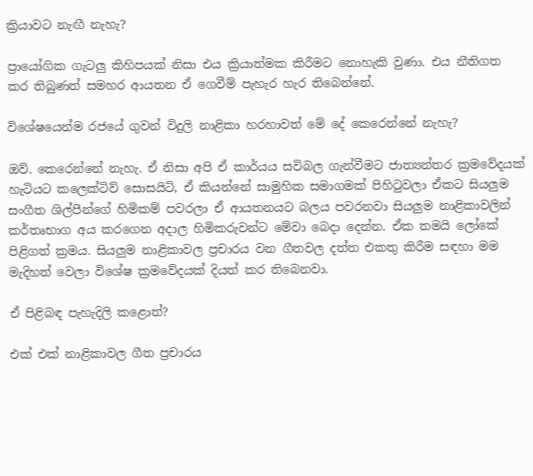ක්‍රියාවට නැඟී නැහැ?

ප්‍රායෝගික ගැටලු කිහිපයක් නිසා එය ක්‍රියාත්මක කිරීමට නොහැකි වුණා. එය නීතිගත කර තිබුණත් සමහර ආයතන ඒ ගෙවීම් පැහැර හැර තිබෙන්නේ.

විශේෂයෙන්ම රජයේ ගුවන් විදුලි නාළිකා හරහාවත් මේ දේ කෙරෙන්නේ නැහැ?

ඔව්. කෙරෙන්නේ නැහැ. ඒ නිසා අපි ඒ කාර්යය සවිබල ගැන්වීමට ජාත්‍යන්තර ක්‍රමවේදයක් හැටියට කලෙක්ටිව් සොසයිටි, ඒ කියන්නේ සාමුහික සමාගමක් පිහිටුවලා ඒකට සියලුම සංගීත ශිල්පීන්ගේ හිමිකම් පවරලා ඒ ආයතනයට බලය පවරනවා සියලුම නාළිකාවලින් කර්තෘභාග අය කරගෙන අදාල හිමිකරුවන්ට මේවා බෙදා දෙන්න. ඒක තමයි ලෝකේ පිළිගත් ක්‍රමය. සියලුම නාළිකාවල ප්‍රචාරය වන ගීතවල දත්ත එකතු කිරීම සඳහා මම මැදිහත් වෙලා විශේෂ ක්‍රමවේදයක් දියත් කර තිබෙනවා.

ඒ පිළිබඳ පැහැදිලි කළොත්?

එක් එක් නාළිකාවල ගීත ප්‍රචාරය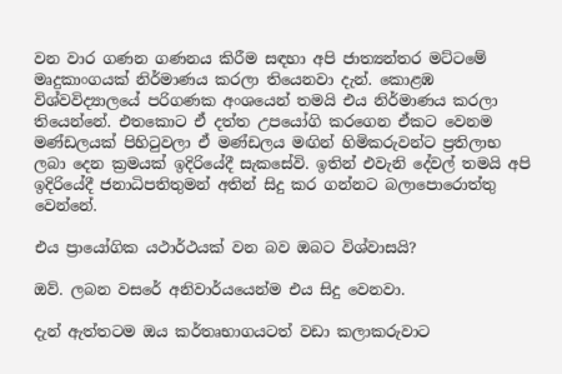වන වාර ගණන ගණනය කිරීම සඳහා අපි ජාත්‍යන්තර මට්ටමේ මෘදුකාංගයක් නිර්මාණය කරලා තියෙනවා දැන්. කොළඹ විශ්වවිද්‍යාලයේ පරිගණක අංශයෙන් තමයි එය නිර්මාණය කරලා තියෙන්නේ. එතකොට ඒ දත්ත උපයෝගි කරගෙන ඒකට වෙනම මණ්ඩලයක් පිහිටුවලා ඒ මණ්ඩලය මඟින් හිමිකරුවන්ට ප්‍රතිලාභ ලබා දෙන ක්‍රමයක් ඉදිරියේදී සැකසේවි. ඉතින් එවැනි දේවල් තමයි අපි ඉදිරියේදී ජනාධිපතිතුමන් අතින් සිදු කර ගන්නට බලාපොරොත්තු වෙන්නේ.

එය ප්‍රායෝගික යථාර්ථයක් වන බව ඔබට විශ්වාසයි?

ඔව්. ලබන වසරේ අනිවාර්යයෙන්ම එය සිදු වෙනවා.

දැන් ඇත්තටම ඔය කර්තෘභාගයටත් වඩා කලාකරුවාට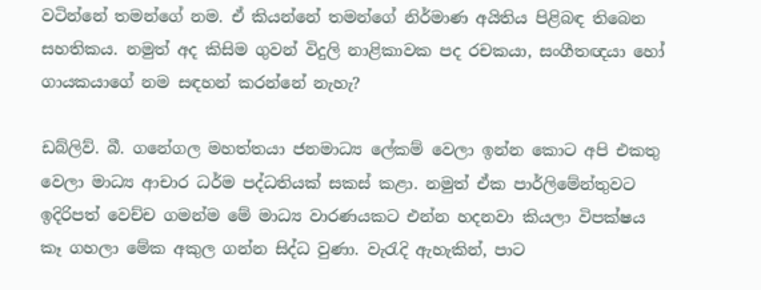වටින්නේ තමන්ගේ නම. ඒ කියන්නේ තමන්ගේ නිර්මාණ අයිතිය පිළිබඳ තිබෙන සහතිකය. නමුත් අද කිසිම ගුවන් විදුලි නාළිකාවක පද රචකයා, සංගීතඥයා හෝ ගායකයාගේ නම සඳහන් කරන්නේ නැහැ?

ඩබ්ලිව්. බී. ගනේගල මහත්තයා ජනමාධ්‍ය ලේකම් වෙලා ඉන්න කොට අපි එකතු වෙලා මාධ්‍ය ආචාර ධර්ම පද්ධතියක් සකස් කළා. නමුත් ඒක පාර්ලිමේන්තුවට ඉදිරිපත් වෙච්ච ගමන්ම මේ මාධ්‍ය වාරණයකට එන්න හදනවා කියලා විපක්ෂය කෑ ගහලා මේක අකුල ගන්න සිද්ධ වුණා. වැරැදි ඇහැකින්, පාට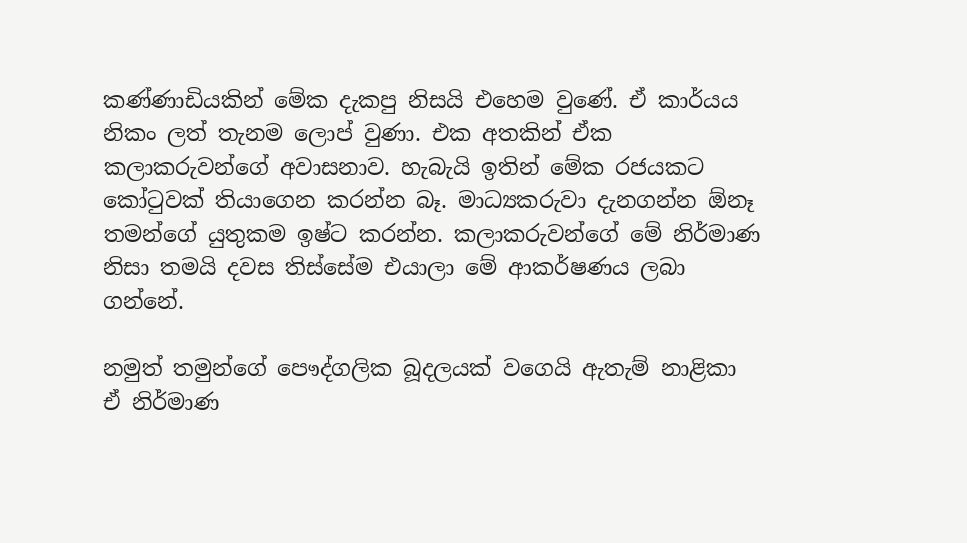කණ්ණාඩියකින් මේක දැකපු නිසයි එහෙම වුණේ. ඒ කාර්යය නිකං ලත් තැනම ලොප් වුණා. එක අතකින් ඒක කලාකරුවන්ගේ අවාසනාව. හැබැයි ඉතින් මේක රජයකට කෝටුවක් තියාගෙන කරන්න බෑ. මාධ්‍යකරුවා දැනගන්න ඕනෑ තමන්ගේ යුතුකම ඉෂ්ට කරන්න. කලාකරුවන්ගේ මේ නිර්මාණ නිසා තමයි දවස තිස්සේම එයාලා මේ ආකර්ෂණය ලබා ගන්නේ.

නමුත් තමුන්ගේ පෞද්ගලික බූදලයක් වගෙයි ඇතැම් නාළිකා ඒ නිර්මාණ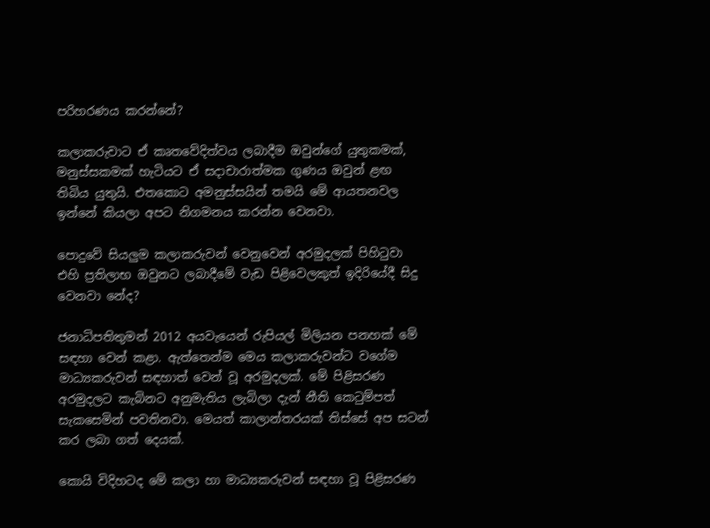පරිහරණය කරන්නේ?

කලාකරුවාට ඒ කෘතවේදිත්වය ලබාදීම ඔවුන්ගේ යුතුකමක්, මනුස්සකමක් හැටියට ඒ සදාචාරාත්මක ගුණය ඔවුන් ළඟ තිබිය යුතුයි. එතකොට අමනුස්සයින් තමයි මේ ආයතනවල ඉන්නේ කියලා අපට නිගමනය කරන්න වෙනවා.

පොදුවේ සියලුම කලාකරුවන් වෙනුවෙන් අරමුදලක් පිහිටුවා එහි ප්‍රතිලාභ ඔවුනට ලබාදීමේ වැඩ පිළිවෙලකුත් ඉදිරියේදී සිදු වෙනවා නේද?

ජනාධිපතිතුමන් 2012 අයවැයෙන් රුපියල් මිලියන පනහක් මේ සඳහා වෙන් කළා. ඇත්තෙන්ම මෙය කලාකරුවන්ට වගේම මාධ්‍යකරුවන් සඳහාත් වෙන් වූ අරමුදලක්. මේ පිළිසරණ අරමුදලට කැබිනට අනුමැතිය ලැබිලා දැන් නීති කෙටුම්පත් සැකසෙමින් පවතිනවා. මෙයත් කාලාන්තරයක් තිස්සේ අප සටන් කර ලබා ගත් දෙයක්.

කොයි විදිහටද මේ කලා හා මාධ්‍යකරුවන් සඳහා වූ පිළිසරණ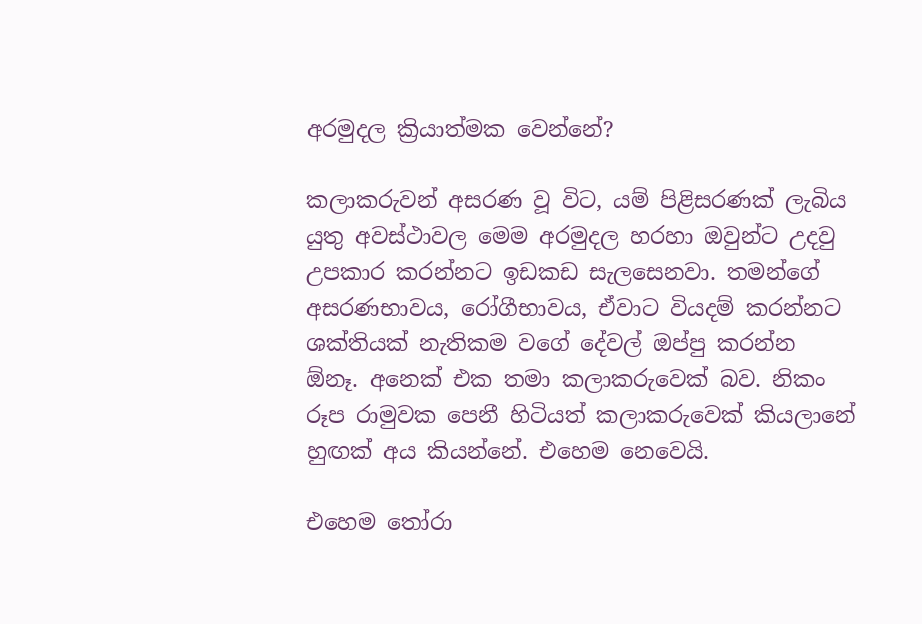අරමුදල ක්‍රියාත්මක වෙන්නේ?

කලාකරුවන් අසරණ වූ විට, යම් පිළිසරණක් ලැබිය යුතු අවස්ථාවල මෙම අරමුදල හරහා ඔවුන්ට උදවු උපකාර කරන්නට ඉඩකඩ සැලසෙනවා. තමන්ගේ අසරණභාවය, රෝගීභාවය, ඒවාට වියදම් කරන්නට ශක්තියක් නැතිකම වගේ දේවල් ඔප්පු කරන්න ඕනෑ. අනෙක් එක තමා කලාකරුවෙක් බව. නිකං රූප රාමුවක පෙනී හිටියත් කලාකරුවෙක් කියලානේ හුඟක් අය කියන්නේ. එහෙම නෙවෙයි.

එහෙම තෝරා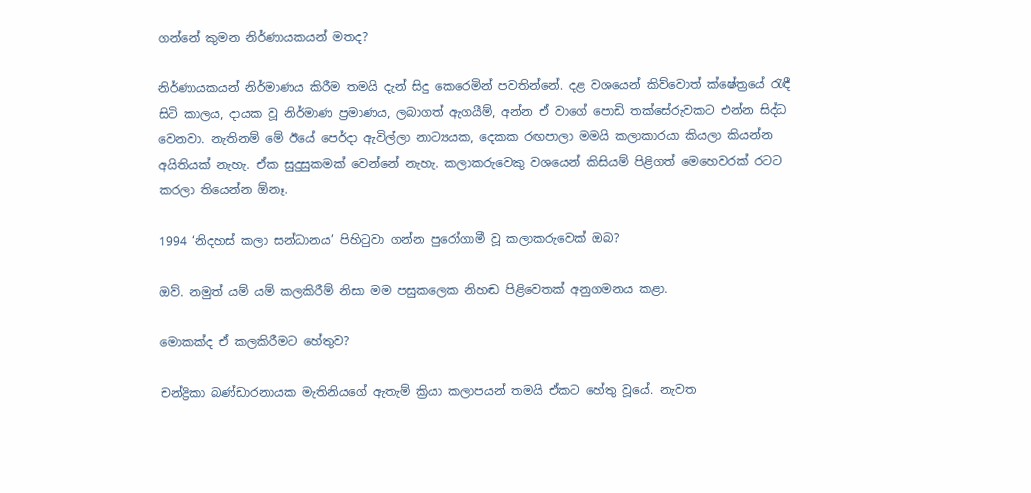ගන්නේ කුමන නිර්ණායකයන් මතද?

නිර්ණායකයන් නිර්මාණය කිරීම තමයි දැන් සිදු කෙරෙමින් පවතින්නේ. දළ වශයෙන් කිව්වොත් ක්ෂේත්‍රයේ රැඳී සිටි කාලය, දායක වූ නිර්මාණ ප්‍රමාණය, ලබාගත් ඇගයීම්, අන්න ඒ වාගේ පොඩි තක්සේරුවකට එන්න සිද්ධ වෙනවා. නැතිනම් මේ ඊයේ පෙර්දා ඇවිල්ලා නාට්‍යයක, දෙකක රඟපාලා මමයි කලාකාරයා කියලා කියන්න අයිතියක් නැහැ. ඒක සුදුසුකමක් වෙන්නේ නැහැ. කලාකරුවෙකු වශයෙන් කිසියම් පිළිගත් මෙහෙවරක් රටට කරලා තියෙන්න ඕනෑ.

1994 ‘නිදහස් කලා සන්ධානය’ පිහිටුවා ගන්න පුරෝගාමී වූ කලාකරුවෙක් ඔබ?

ඔව්. නමුත් යම් යම් කලකිරීම් නිසා මම පසුකලෙක නිහඬ පිළිවෙතක් අනුගමනය කළා.

මොකක්ද ඒ කලකිරීමට හේතුව?

චන්ද්‍රිකා බණ්ඩාරනායක මැතිනියගේ ඇතැම් ක්‍රියා කලාපයන් තමයි ඒකට හේතු වූයේ. නැවත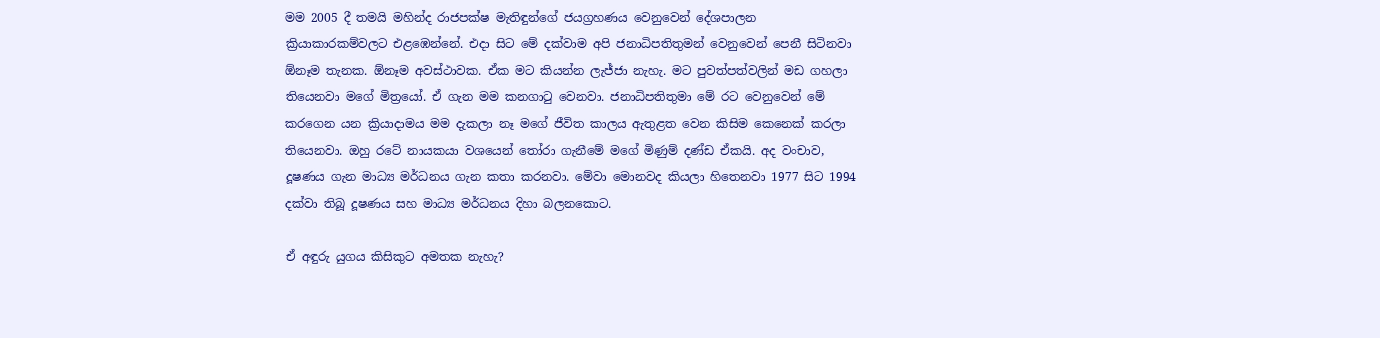මම 2005 දී තමයි මහින්ද රාජපක්ෂ මැතිඳුන්ගේ ජයග්‍රහණය වෙනුවෙන් දේශපාලන ක්‍රියාකාරකම්වලට එළඹෙන්නේ. එදා සිට මේ දක්වාම අපි ජනාධිපතිතුමන් වෙනුවෙන් පෙනී සිටිනවා ඕනෑම තැනක. ඕනෑම අවස්ථාවක. ඒක මට කියන්න ලැජ්ජා නැහැ. මට පුවත්පත්වලින් මඩ ගහලා තියෙනවා මගේ මිත්‍රයෝ. ඒ ගැන මම කනගාටු වෙනවා. ජනාධිපතිතුමා මේ රට වෙනුවෙන් මේ කරගෙන යන ක්‍රියාදාමය මම දැකලා නෑ මගේ ජීවිත කාලය ඇතුළත වෙන කිසිම කෙනෙක් කරලා තියෙනවා. ඔහු රටේ නායකයා වශයෙන් තෝරා ගැනීමේ මගේ මිණුම් දණ්ඩ ඒකයි. අද වංචාව, දූෂණය ගැන මාධ්‍ය මර්ධනය ගැන කතා කරනවා. මේවා මොනවද කියලා හිතෙනවා 1977 සිට 1994 දක්වා තිබූ දූෂණය සහ මාධ්‍ය මර්ධනය දිහා බලනකොට.

ඒ අඳුරු යුගය කිසිකුට අමතක නැහැ?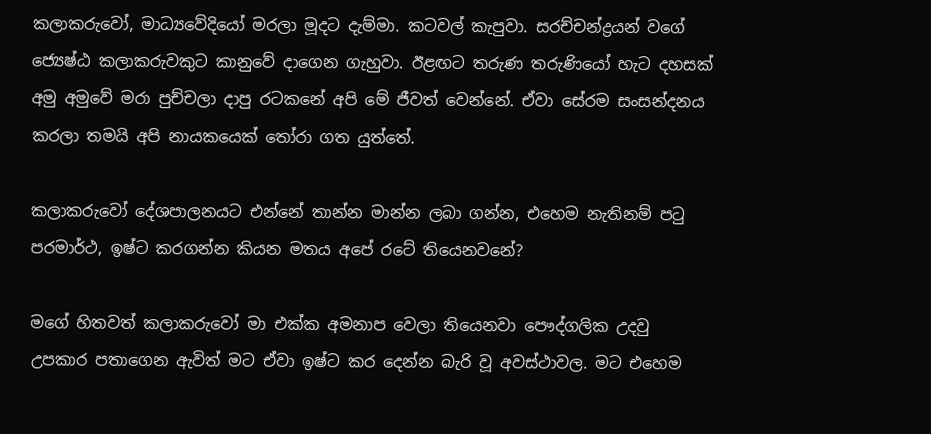කලාකරුවෝ, මාධ්‍යවේදියෝ මරලා මූදට දැම්මා. කටවල් කැපුවා. සරච්චන්ද්‍රයන් වගේ ජ්‍යෙෂ්ඨ කලාකරුවකුට කානුවේ දාගෙන ගැහුවා. ඊළඟට තරුණ තරුණියෝ හැට දහසක් අමු අමුවේ මරා පුච්චලා දාපු රටකනේ අපි මේ ජීවත් වෙන්නේ. ඒවා සේරම සංසන්දනය කරලා තමයි අපි නායකයෙක් තෝරා ගත යුත්තේ.

කලාකරුවෝ දේශපාලනයට එන්නේ තාන්න මාන්න ලබා ගන්න, එහෙම නැතිනම් පටු පරමාර්ථ, ඉෂ්ට කරගන්න කියන මතය අපේ රටේ තියෙනවනේ?

මගේ හිතවත් කලාකරුවෝ මා එක්ක අමනාප වෙලා තියෙනවා පෞද්ගලික උදවු උපකාර පතාගෙන ඇවිත් මට ඒවා ඉෂ්ට කර දෙන්න බැරි වූ අවස්ථාවල. මට එහෙම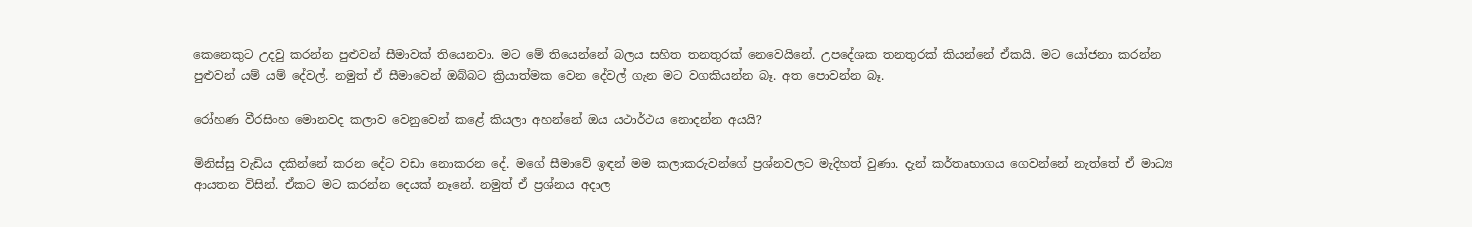කෙනෙකුට උදවු කරන්න පුළුවන් සීමාවක් තියෙනවා. මට මේ තියෙන්නේ බලය සහිත තනතුරක් නෙවෙයිනේ. උපදේශක තනතුරක් කියන්නේ ඒකයි. මට යෝජනා කරන්න පුළුවන් යම් යම් දේවල්. නමුත් ඒ සීමාවෙන් ඔබ්බට ක්‍රියාත්මක වෙන දේවල් ගැන මට වගකියන්න බෑ. අත පොවන්න බෑ.

රෝහණ වීරසිංහ මොනවද කලාව වෙනුවෙන් කළේ කියලා අහන්නේ ඔය යථාර්ථය නොදන්න අයයි?

මිනිස්සු වැඩිය දකින්නේ කරන දේට වඩා නොකරන දේ. මගේ සීමාවේ ඉඳන් මම කලාකරුවන්ගේ ප්‍රශ්නවලට මැදිහත් වුණා. දැන් කර්තෘභාගය ගෙවන්නේ නැත්තේ ඒ මාධ්‍ය ආයතන විසින්. ඒකට මට කරන්න දෙයක් නෑනේ. නමුත් ඒ ප්‍රශ්නය අදාල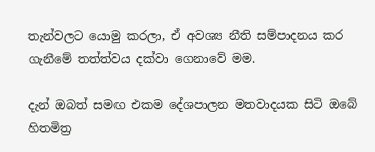තැන්වලට යොමු කරලා, ඒ අවශ්‍ය නීති සම්පාදනය කර ගැනීමේ තත්ත්වය දක්වා ගෙනාවේ මම.

දැන් ඔබත් සමඟ එකම දේශපාලන මතවාදයක සිටි ඔබේ හිතමිත්‍ර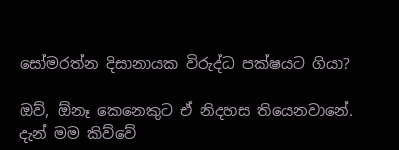සෝමරත්න දිසානායක විරුද්ධ පක්ෂයට ගියා?

ඔව්, ඕනෑ කෙනෙකුට ඒ නිදහස තියෙනවානේ. දැන් මම කිව්වේ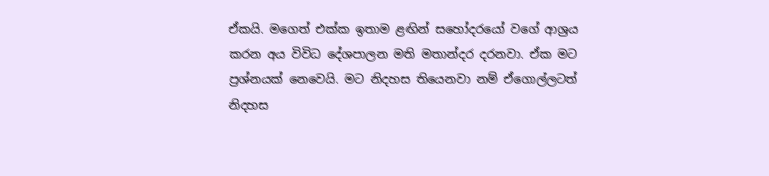ඒකයි. මගෙත් එක්ක ඉතාම ළඟින් සහෝදරයෝ වගේ ආශ්‍රය කරන අය විවිධ දේශපාලන මති මතාන්දර දරනවා. ඒක මට ප්‍රශ්නයක් නෙවෙයි. මට නිදහස තියෙනවා නම් ඒගොල්ලටත් නිදහස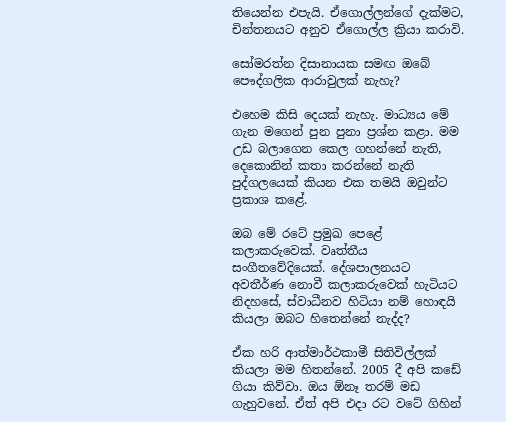තියෙන්න එපැයි. ඒගොල්ලන්ගේ දැක්මට, චින්තනයට අනුව ඒගොල්ල ක්‍රියා කරාවි.

සෝමරත්න දිසානායක සමඟ ඔබේ පෞද්ගලික ආරාවුලක් නැහැ?

එහෙම කිසි දෙයක් නැහැ. මාධ්‍යය මේ ගැන මගෙන් පුන පුනා ප්‍රශ්න කළා. මම උඩ බලාගෙන කෙල ගහන්නේ නැති, දෙකොනින් කතා කරන්නේ නැති පුද්ගලයෙක් කියන එක තමයි ඔවුන්ට ප්‍රකාශ කළේ.

ඔබ මේ රටේ ප්‍රමුඛ පෙළේ කලාකරුවෙක්. වෘත්තීය සංගීතවේදියෙක්. දේශපාලනයට අවතීර්ණ නොවී කලාකරුවෙක් හැටියට නිදහසේ, ස්වාධීනව හිටියා නම් හොඳයි කියලා ඔබට හිතෙන්නේ නැද්ද?

ඒක හරි ආත්මාර්ථකාමී සිතිවිල්ලක් කියලා මම හිතන්නේ. 2005 දී අපි කඩේ ගියා කිව්වා. ඔය ඕනෑ තරම් මඩ ගැහුවනේ. ඒත් අපි එදා රට වටේ ගිහින්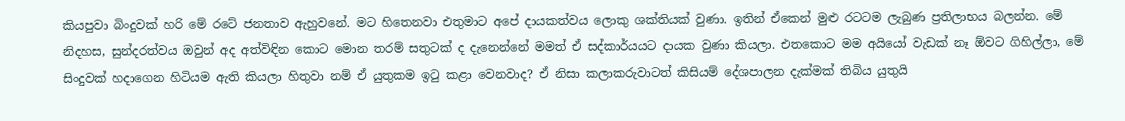කියපුවා බිංදුවක් හරි මේ රටේ ජනතාව ඇහුවනේ. මට හිතෙනවා එතුමාට අපේ දායකත්වය ලොකු ශක්තියක් වුණා. ඉතින් ඒකෙන් මුළු රටටම ලැබුණ ප්‍රතිලාභය බලන්න. මේ නිදහස, සුන්දරත්වය ඔවුන් අද අත්විඳින කොට මොන තරම් සතුටක් ද දැනෙන්නේ මමත් ඒ සද්කාර්යයට දායක වුණා කියලා. එතකොට මම අයියෝ වැඩක් නෑ ඕවට ගිහිල්ලා, මේ සිංදුවක් හදාගෙන හිටියම ඇති කියලා හිතුවා නම් ඒ යුතුකම ඉටු කළා වෙනවාද? ඒ නිසා කලාකරුවාටත් කිසියම් දේශපාලන දැක්මක් තිබිය යුතුයි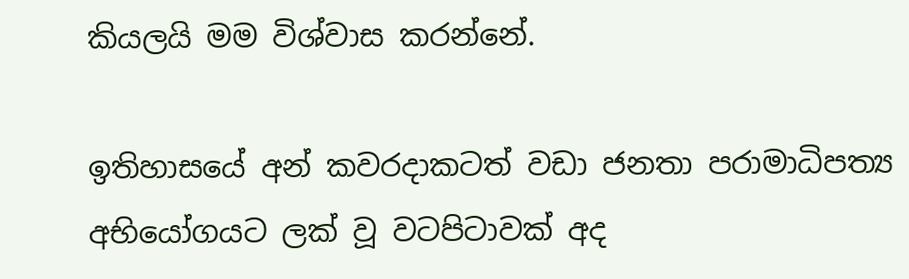කියලයි මම විශ්වාස කරන්නේ.

ඉතිහාසයේ අන් කවරදාකටත් වඩා ජනතා පරාමාධිපත්‍ය අභියෝගයට ලක් වූ වටපිටාවක් අද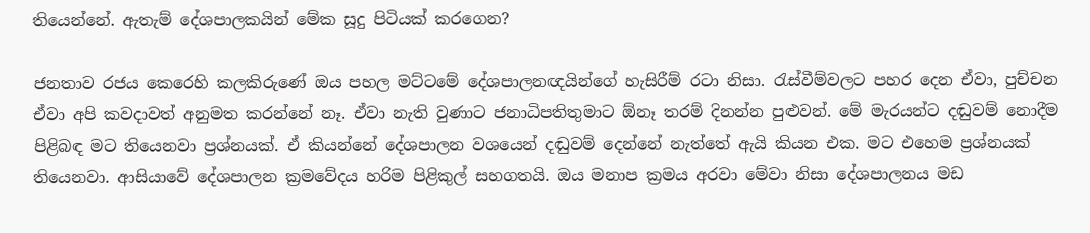තියෙන්නේ. ඇතැම් දේශපාලකයින් මේක සූදු පිටියක් කරගෙන?

ජනතාව රජය කෙරෙහි කලකිරුණේ ඔය පහල මට්ටමේ දේශපාලනඥයින්ගේ හැසිරීම් රටා නිසා. රැස්වීම්වලට පහර දෙන ඒවා, පුච්චන ඒවා අපි කවදාවත් අනුමත කරන්නේ නෑ. ඒවා නැති වුණාට ජනාධිපතිතුමාට ඕනෑ තරම් දිනන්න පුළුවන්. මේ මැරයන්ට දඬුවම් නොදීම පිළිබඳ මට තියෙනවා ප්‍රශ්නයක්. ඒ කියන්නේ දේශපාලන වශයෙන් දඬුවම් දෙන්නේ නැත්තේ ඇයි කියන එක. මට එහෙම ප්‍රශ්නයක් තියෙනවා. ආසියාවේ දේශපාලන ක්‍රමවේදය හරිම පිළිකුල් සහගතයි. ඔය මනාප ක්‍රමය අරවා මේවා නිසා දේශපාලනය මඩ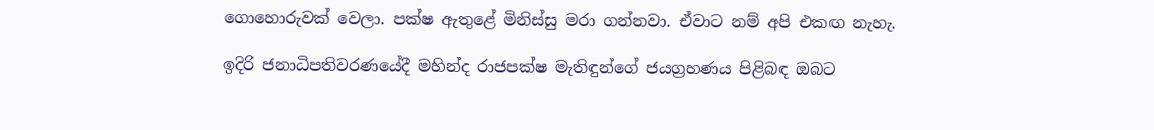ගොහොරුවක් වෙලා. පක්ෂ ඇතුළේ මිනිස්සු මරා ගන්නවා. ඒවාට නම් අපි එකඟ නැහැ.

ඉදිරි ජනාධිපතිවරණයේදී මහින්ද රාජපක්ෂ මැතිඳුන්ගේ ජයග්‍රහණය පිළිබඳ ඔබට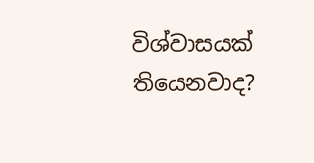විශ්වාසයක් තියෙනවාද?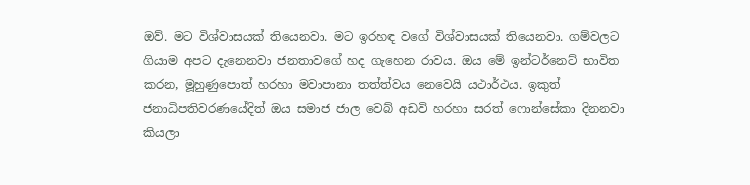ඔව්. මට විශ්වාසයක් තියෙනවා. මට ඉරහඳ වගේ විශ්වාසයක් තියෙනවා. ගම්වලට ගියාම අපට දැනෙනවා ජනතාවගේ හද ගැහෙන රාවය. ඔය මේ ඉන්ටර්නෙට් භාවිත කරන, මූහුණුපොත් හරහා මවාපානා තත්ත්වය නෙවෙයි යථාර්ථය. ඉකුත් ජනාධිපතිවරණයේදිත් ඔය සමාජ ජාල වෙබ් අඩවි හරහා සරත් ෆොන්සේකා දිනනවා කියලා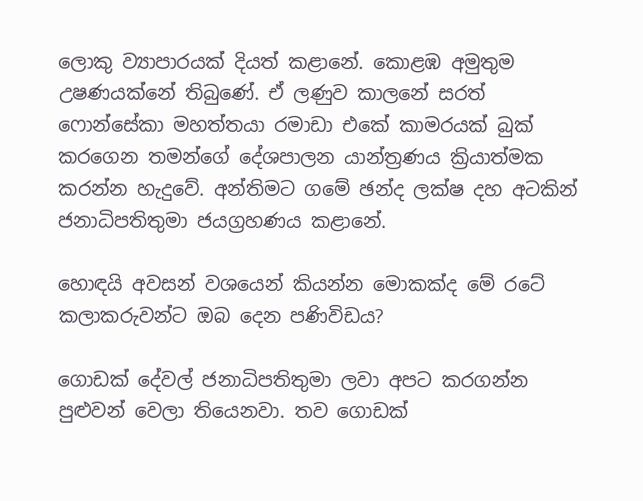ලොකු ව්‍යාපාරයක් දියත් කළානේ. කොළඹ අමුතුම උෂණයක්නේ තිබුණේ. ඒ ලණුව කාලනේ සරත් ෆොන්සේකා මහත්තයා රමාඩා එකේ කාමරයක් බුක් කරගෙන තමන්ගේ දේශපාලන යාන්ත්‍රණය ක්‍රියාත්මක කරන්න හැදුවේ. අන්තිමට ගමේ ඡන්ද ලක්ෂ දහ අටකින් ජනාධිපතිතුමා ජයග්‍රහණය කළානේ.

හොඳයි අවසන් වශයෙන් කියන්න මොකක්ද මේ රටේ කලාකරුවන්ට ඔබ දෙන පණිවිඩය?

ගොඩක් දේවල් ජනාධිපතිතුමා ලවා අපට කරගන්න පුළුවන් වෙලා තියෙනවා. තව ගොඩක්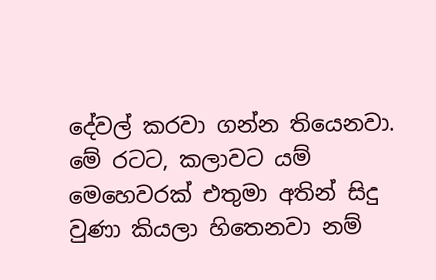දේවල් කරවා ගන්න තියෙනවා. මේ රටට, කලාවට යම් මෙහෙවරක් එතුමා අතින් සිදු වුණා කියලා හිතෙනවා නම්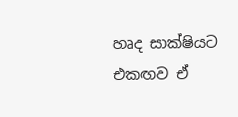හෘද සාක්ෂියට එකඟව ඒ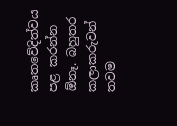කෘතවේදිත්වය පළ කරන්න ඕනෑ. බහුතර කලාකරුවන් තවම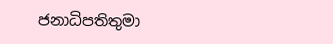ජනාධිපතිතුමා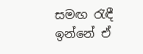සමඟ රැඳී ඉන්නේ ඒ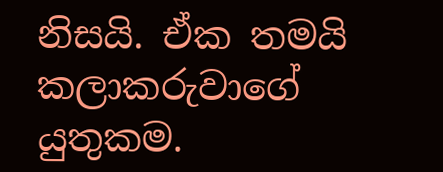නිසයි. ඒක තමයි කලාකරුවාගේ යුතුකම.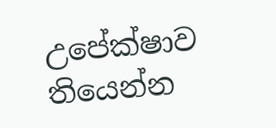උපේක්ෂාව තියෙන්න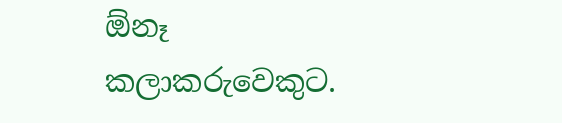ඕනෑ කලාකරුවෙකුට.